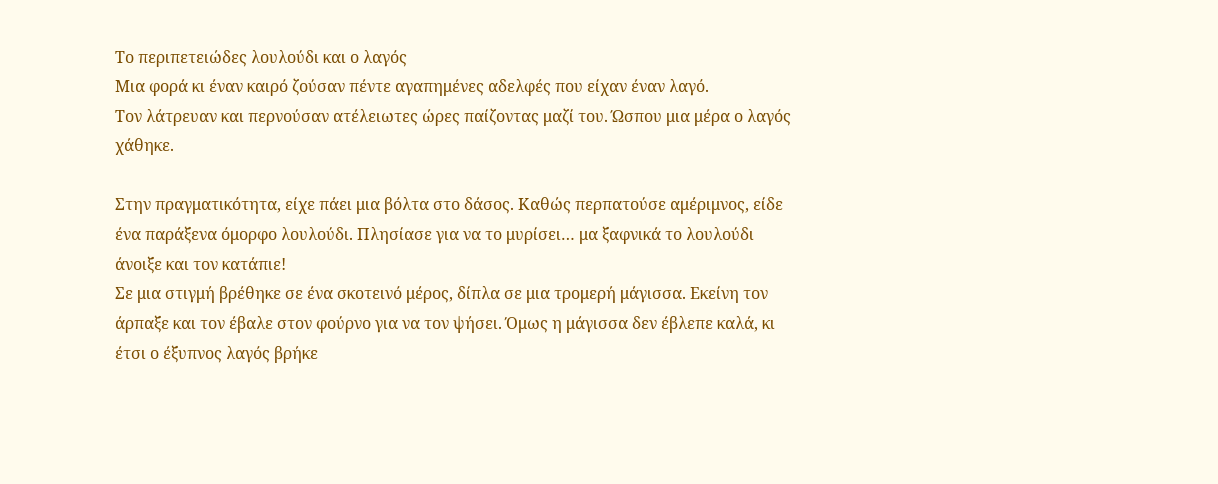Το περιπετειώδες λουλούδι και ο λαγός
Μια φορά κι έναν καιρό ζούσαν πέντε αγαπημένες αδελφές που είχαν έναν λαγό.
Τον λάτρευαν και περνούσαν ατέλειωτες ώρες παίζοντας μαζί του. Ώσπου μια μέρα ο λαγός χάθηκε.

Στην πραγματικότητα, είχε πάει μια βόλτα στο δάσος. Καθώς περπατούσε αμέριμνος, είδε ένα παράξενα όμορφο λουλούδι. Πλησίασε για να το μυρίσει… μα ξαφνικά το λουλούδι άνοιξε και τον κατάπιε!
Σε μια στιγμή βρέθηκε σε ένα σκοτεινό μέρος, δίπλα σε μια τρομερή μάγισσα. Εκείνη τον άρπαξε και τον έβαλε στον φούρνο για να τον ψήσει. Όμως η μάγισσα δεν έβλεπε καλά, κι έτσι ο έξυπνος λαγός βρήκε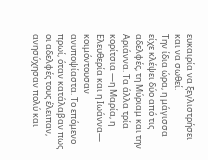ευκαιρία να ξεγλιστρήσει και να σωθεί.
Την ίδια ώρα, η μάγισσα είχε κλέψει δύο από τις αδελφές, τη Μύριαμ και την Αριάννα. Τα άλλα τρία κορίτσια —η Μαρία, η Ελευθερία και η Ιωάννα— κοιμόντουσαν ανυποψίαστα. Το επόμενο πρωί, όταν κατάλαβαν πως οι αδελφές τους έλειπαν, ανησύχησαν πολύ και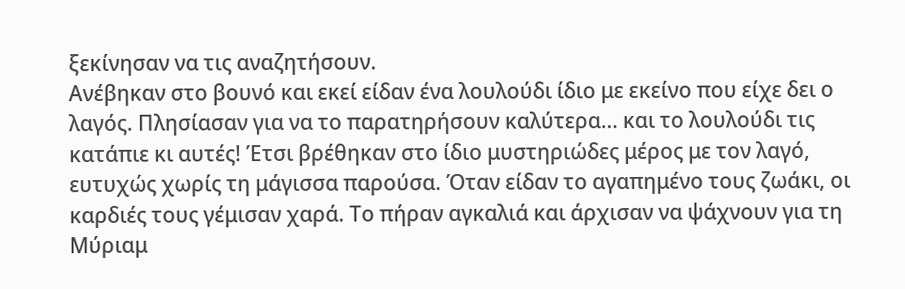ξεκίνησαν να τις αναζητήσουν.
Ανέβηκαν στο βουνό και εκεί είδαν ένα λουλούδι ίδιο με εκείνο που είχε δει ο λαγός. Πλησίασαν για να το παρατηρήσουν καλύτερα… και το λουλούδι τις κατάπιε κι αυτές! Έτσι βρέθηκαν στο ίδιο μυστηριώδες μέρος με τον λαγό, ευτυχώς χωρίς τη μάγισσα παρούσα. Όταν είδαν το αγαπημένο τους ζωάκι, οι καρδιές τους γέμισαν χαρά. Το πήραν αγκαλιά και άρχισαν να ψάχνουν για τη Μύριαμ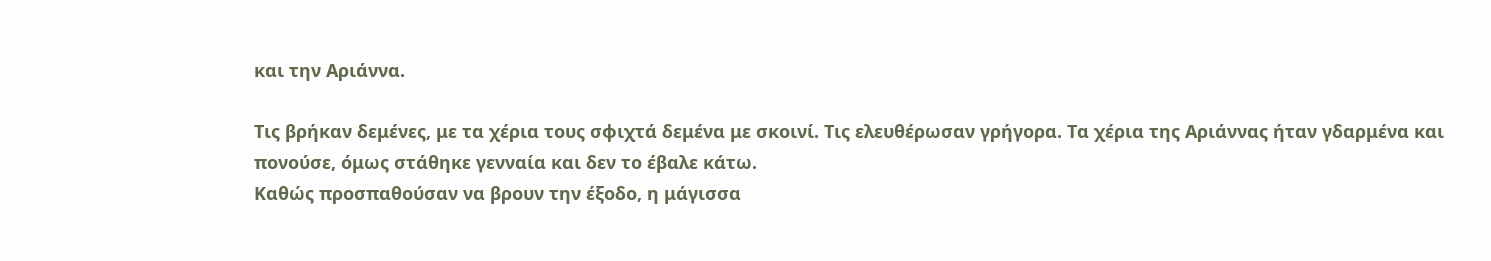και την Αριάννα.

Τις βρήκαν δεμένες, με τα χέρια τους σφιχτά δεμένα με σκοινί. Τις ελευθέρωσαν γρήγορα. Τα χέρια της Αριάννας ήταν γδαρμένα και πονούσε, όμως στάθηκε γενναία και δεν το έβαλε κάτω.
Καθώς προσπαθούσαν να βρουν την έξοδο, η μάγισσα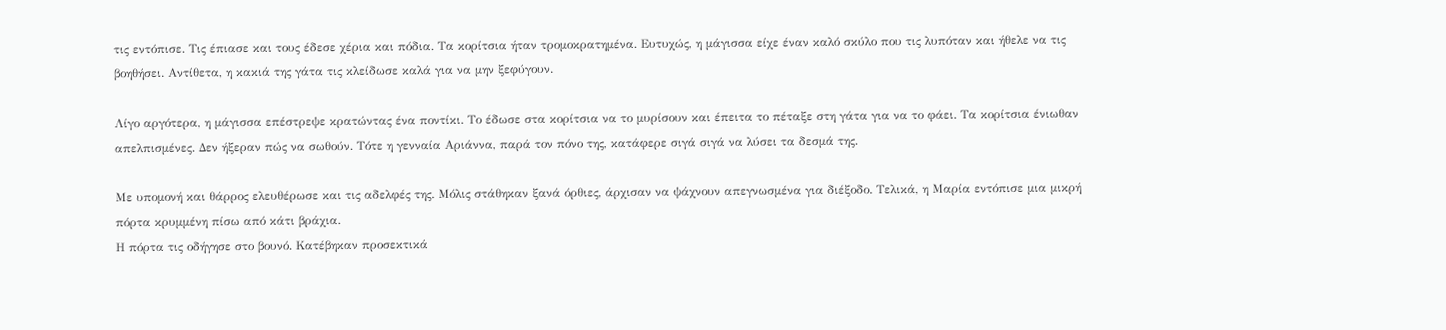τις εντόπισε. Τις έπιασε και τους έδεσε χέρια και πόδια. Τα κορίτσια ήταν τρομοκρατημένα. Ευτυχώς, η μάγισσα είχε έναν καλό σκύλο που τις λυπόταν και ήθελε να τις βοηθήσει. Αντίθετα, η κακιά της γάτα τις κλείδωσε καλά για να μην ξεφύγουν.

Λίγο αργότερα, η μάγισσα επέστρεψε κρατώντας ένα ποντίκι. Το έδωσε στα κορίτσια να το μυρίσουν και έπειτα το πέταξε στη γάτα για να το φάει. Τα κορίτσια ένιωθαν απελπισμένες. Δεν ήξεραν πώς να σωθούν. Τότε η γενναία Αριάννα, παρά τον πόνο της, κατάφερε σιγά σιγά να λύσει τα δεσμά της.

Με υπομονή και θάρρος ελευθέρωσε και τις αδελφές της. Μόλις στάθηκαν ξανά όρθιες, άρχισαν να ψάχνουν απεγνωσμένα για διέξοδο. Τελικά, η Μαρία εντόπισε μια μικρή πόρτα κρυμμένη πίσω από κάτι βράχια.
Η πόρτα τις οδήγησε στο βουνό. Κατέβηκαν προσεκτικά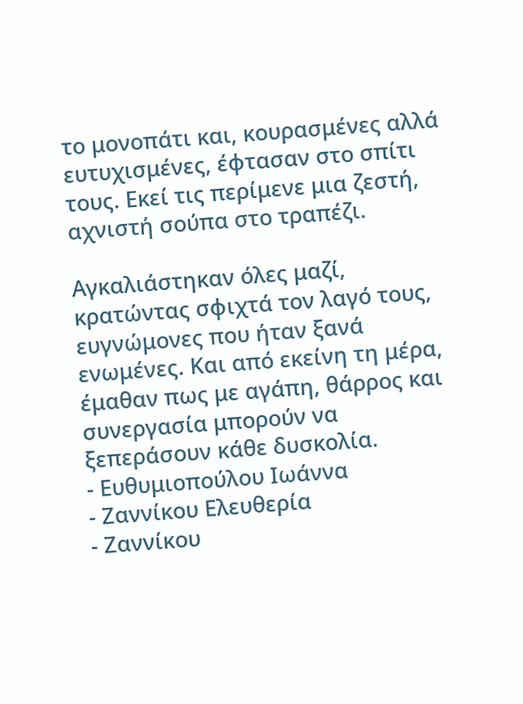το μονοπάτι και, κουρασμένες αλλά ευτυχισμένες, έφτασαν στο σπίτι τους. Εκεί τις περίμενε μια ζεστή, αχνιστή σούπα στο τραπέζι.

Αγκαλιάστηκαν όλες μαζί, κρατώντας σφιχτά τον λαγό τους, ευγνώμονες που ήταν ξανά ενωμένες. Και από εκείνη τη μέρα, έμαθαν πως με αγάπη, θάρρος και συνεργασία μπορούν να ξεπεράσουν κάθε δυσκολία.
- Ευθυμιοπούλου Ιωάννα
- Ζαννίκου Ελευθερία
- Ζαννίκου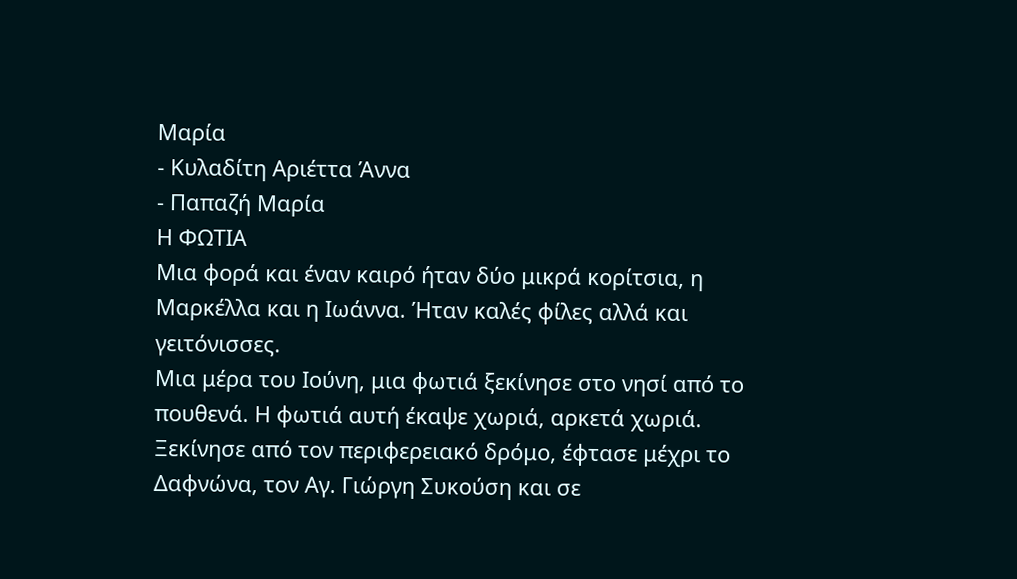Μαρία
- Κυλαδίτη Αριέττα Άννα
- Παπαζή Μαρία
Η ΦΩΤΙΑ
Μια φορά και έναν καιρό ήταν δύο μικρά κορίτσια, η Μαρκέλλα και η Ιωάννα. Ήταν καλές φίλες αλλά και γειτόνισσες.
Μια μέρα του Ιούνη, μια φωτιά ξεκίνησε στο νησί από το πουθενά. Η φωτιά αυτή έκαψε χωριά, αρκετά χωριά. Ξεκίνησε από τον περιφερειακό δρόμο, έφτασε μέχρι το Δαφνώνα, τον Αγ. Γιώργη Συκούση και σε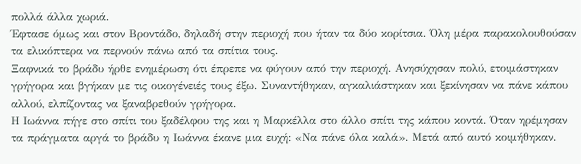πολλά άλλα χωριά.
Έφτασε όμως και στον Βροντάδο, δηλαδή στην περιοχή που ήταν τα δύο κορίτσια. Όλη μέρα παρακολουθούσαν τα ελικόπτερα να περνούν πάνω από τα σπίτια τους.
Ξαφνικά το βράδυ ήρθε ενημέρωση ότι έπρεπε να φύγουν από την περιοχή. Ανησύχησαν πολύ, ετοιμάστηκαν γρήγορα και βγήκαν με τις οικογένειές τους έξω. Συναντήθηκαν, αγκαλιάστηκαν και ξεκίνησαν να πάνε κάπου αλλού, ελπίζοντας να ξαναβρεθούν γρήγορα.
Η Ιωάννα πήγε στο σπίτι του ξαδέλφου της και η Μαρκέλλα στο άλλο σπίτι της κάπου κοντά. Όταν ηρέμησαν τα πράγματα αργά το βράδυ η Ιωάννα έκανε μια ευχή: «Να πάνε όλα καλά». Μετά από αυτό κοιμήθηκαν.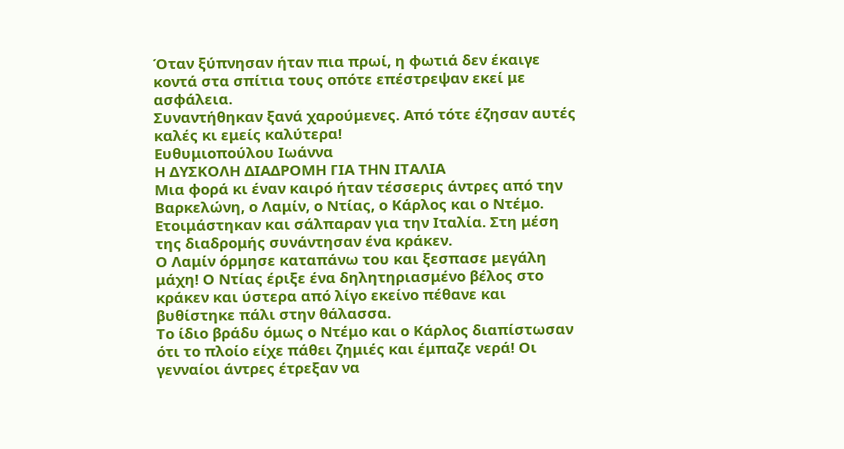Όταν ξύπνησαν ήταν πια πρωί, η φωτιά δεν έκαιγε κοντά στα σπίτια τους οπότε επέστρεψαν εκεί με ασφάλεια.
Συναντήθηκαν ξανά χαρούμενες. Από τότε έζησαν αυτές καλές κι εμείς καλύτερα!
Ευθυμιοπούλου Ιωάννα
Η ΔΥΣΚΟΛΗ ΔΙΑΔΡΟΜΗ ΓΙΑ ΤΗΝ ΙΤΑΛΙΑ
Μια φορά κι έναν καιρό ήταν τέσσερις άντρες από την Βαρκελώνη, ο Λαμίν, ο Ντίας, ο Κάρλος και ο Ντέμο. Ετοιμάστηκαν και σάλπαραν για την Ιταλία. Στη μέση της διαδρομής συνάντησαν ένα κράκεν.
Ο Λαμίν όρμησε καταπάνω του και ξεσπασε μεγάλη μάχη! Ο Ντίας έριξε ένα δηλητηριασμένο βέλος στο κράκεν και ύστερα από λίγο εκείνο πέθανε και βυθίστηκε πάλι στην θάλασσα.
Το ίδιο βράδυ όμως ο Ντέμο και ο Κάρλος διαπίστωσαν ότι το πλοίο είχε πάθει ζημιές και έμπαζε νερά! Οι γενναίοι άντρες έτρεξαν να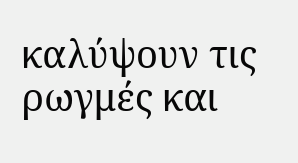καλύψουν τις ρωγμές και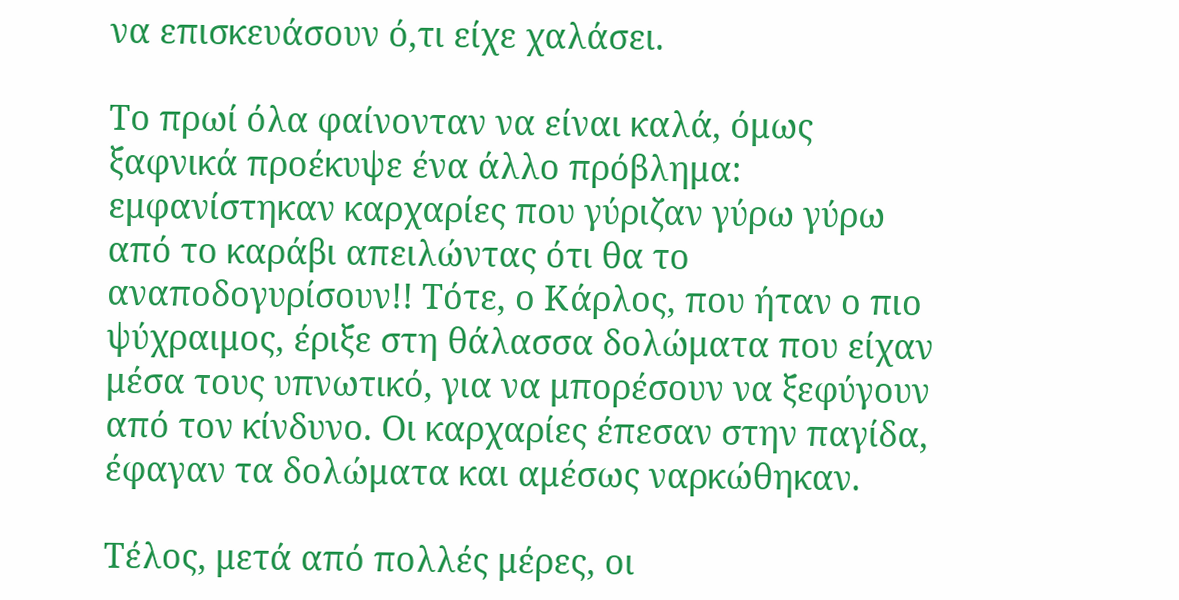να επισκευάσουν ό,τι είχε χαλάσει.

Το πρωί όλα φαίνονταν να είναι καλά, όμως ξαφνικά προέκυψε ένα άλλο πρόβλημα: εμφανίστηκαν καρχαρίες που γύριζαν γύρω γύρω από το καράβι απειλώντας ότι θα το αναποδογυρίσουν!! Τότε, ο Κάρλος, που ήταν ο πιο ψύχραιμος, έριξε στη θάλασσα δολώματα που είχαν μέσα τους υπνωτικό, για να μπορέσουν να ξεφύγουν από τον κίνδυνο. Οι καρχαρίες έπεσαν στην παγίδα, έφαγαν τα δολώματα και αμέσως ναρκώθηκαν.

Τέλος, μετά από πολλές μέρες, οι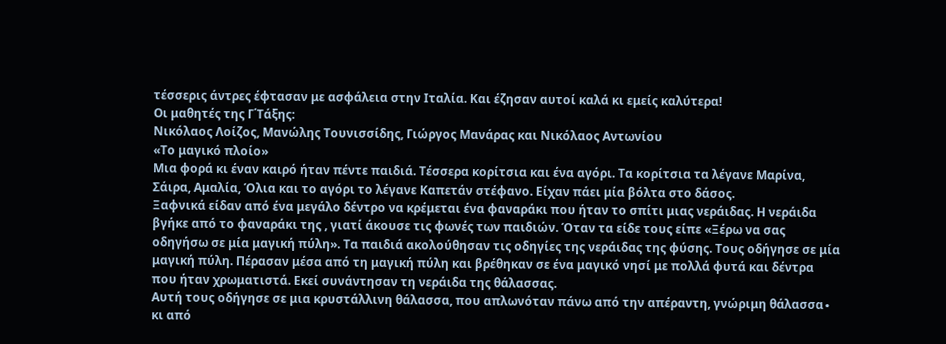τέσσερις άντρες έφτασαν με ασφάλεια στην Ιταλία. Και έζησαν αυτοί καλά κι εμείς καλύτερα!
Οι μαθητές της Γ΄Τάξης:
Νικόλαος Λοίζος, Μανώλης Τουνισσίδης, Γιώργος Μανάρας και Νικόλαος Αντωνίου
«Το μαγικό πλοίο»
Μια φορά κι έναν καιρό ήταν πέντε παιδιά. Τέσσερα κορίτσια και ένα αγόρι. Τα κορίτσια τα λέγανε Μαρίνα, Σάιρα, Αμαλία, Όλια και το αγόρι το λέγανε Καπετάν στέφανο. Είχαν πάει μία βόλτα στο δάσος.
Ξαφνικά είδαν από ένα μεγάλο δέντρο να κρέμεται ένα φαναράκι που ήταν το σπίτι μιας νεράιδας. Η νεράιδα βγήκε από το φαναράκι της , γιατί άκουσε τις φωνές των παιδιών. Όταν τα είδε τους είπε «Ξέρω να σας οδηγήσω σε μία μαγική πύλη». Τα παιδιά ακολούθησαν τις οδηγίες της νεράιδας της φύσης. Τους οδήγησε σε μία μαγική πύλη. Πέρασαν μέσα από τη μαγική πύλη και βρέθηκαν σε ένα μαγικό νησί με πολλά φυτά και δέντρα που ήταν χρωματιστά. Εκεί συνάντησαν τη νεράιδα της θάλασσας.
Αυτή τους οδήγησε σε μια κρυστάλλινη θάλασσα, που απλωνόταν πάνω από την απέραντη, γνώριμη θάλασσα∙ κι από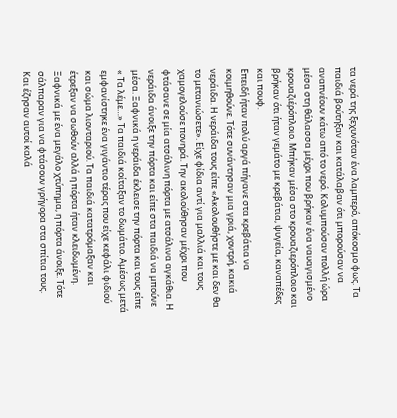τα νερά της ξεχυνόταν ένα λαμπερό, απόκοσμο φως. Τα παιδιά βούτηξαν και κατάλαβαν ότι μπορούσαν να αναπνέουν κάτω από το νερό. Κολυμπούσαν πολλή ώρα μέσα στη θάλασσα μέχρι που βρήκαν ένα ναυαγισμένο κρουαζιέρόπλοιο. Μπήκαν μέσα στο κρουαζιερόπλοιο και βρήκαν ότι ήταν γεμάτο με κρεβάτια, ψυγεία, καναπέδες και πουφ.
Επειδή ήταν πολύ αργά πήγανε στα κρεβάτια να κοιμηθούνε. Τότε συνάντησαν μια γριά, χοντρή, κακιά νεράιδα. Η νεράιδα τους είπε «Ακολουθήστε με και δεν θα το μετανιώσετε». Είχε φίδια αντί για μαλλιά και τους χαμογελούσε πονηρά. Την ακολούθησαν μέχρι που φτάσανε σε μία ατσάλινη πόρτα με ατσάλινα αγκάθια. Η νεράιδα άνοιξε την πόρτα και είπε στα παιδιά να μπούνε μέσα. Ξαφνικά η νεράιδα έκλεισε την πόρτα και τους είπε « Τα λέμε…» Τα παιδιά κοίταξαν το δωμάτιο. Αμέσως μετά εμφανίστηκε ένα γιγάντιο τέρας που είχε κεφάλι φιδιού και σώμα λιονταριού. Τα παιδιά κατατρόμαξαν και έτρεξαν να σωθούν αλλά η πόρτα ήταν κλειδωμένη. Ξαφνικά με ένα μεγάλο χτύπημα, η πόρτα άνοιξε. Τότε σάλπαραν για να φτάσουν γρήγορα στα σπίτια τους.
Και έζησαν αυτοί καλά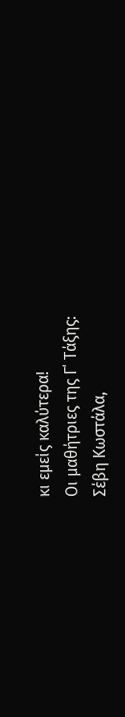κι εμείς καλύτερα!
Οι μαθήτριες της Γ΄ Τάξης:
Σέβη Κωστάλα,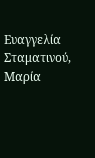Ευαγγελία Σταματινού, Μαρία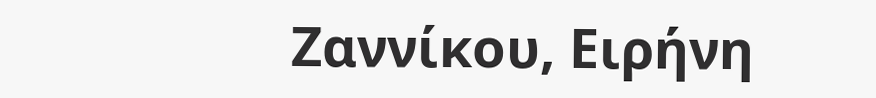Ζαννίκου, Ειρήνη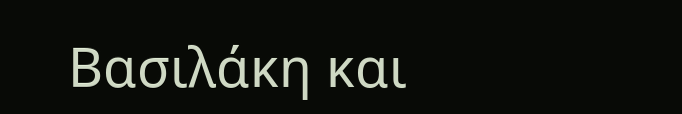Βασιλάκη και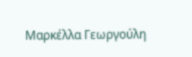Μαρκέλλα Γεωργούλη